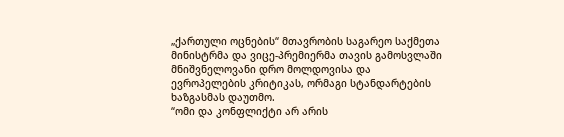„ქართული ოცნების“ მთავრობის საგარეო საქმეთა მინისტრმა და ვიცე-პრემიერმა თავის გამოსვლაში მნიშვნელოვანი დრო მოლდოვისა და ევროპელების კრიტიკას, ორმაგი სტანდარტების ხაზგასმას დაუთმო.
“ომი და კონფლიქტი არ არის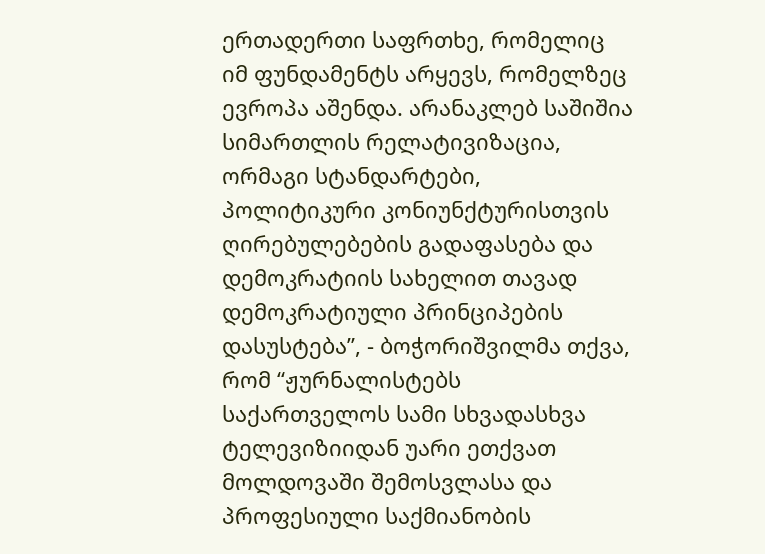ერთადერთი საფრთხე, რომელიც იმ ფუნდამენტს არყევს, რომელზეც ევროპა აშენდა. არანაკლებ საშიშია სიმართლის რელატივიზაცია, ორმაგი სტანდარტები, პოლიტიკური კონიუნქტურისთვის ღირებულებების გადაფასება და დემოკრატიის სახელით თავად დემოკრატიული პრინციპების დასუსტება”, - ბოჭორიშვილმა თქვა, რომ “ჟურნალისტებს საქართველოს სამი სხვადასხვა ტელევიზიიდან უარი ეთქვათ მოლდოვაში შემოსვლასა და პროფესიული საქმიანობის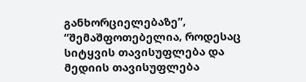განხორციელებაზე”, “შემაშფოთებელია, როდესაც სიტყვის თავისუფლება და მედიის თავისუფლება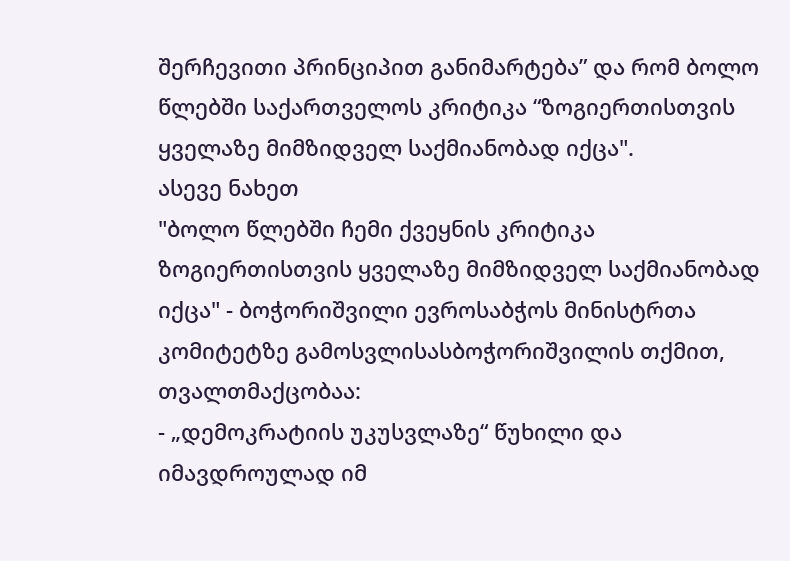შერჩევითი პრინციპით განიმარტება” და რომ ბოლო წლებში საქართველოს კრიტიკა “ზოგიერთისთვის ყველაზე მიმზიდველ საქმიანობად იქცა".
ასევე ნახეთ
"ბოლო წლებში ჩემი ქვეყნის კრიტიკა ზოგიერთისთვის ყველაზე მიმზიდველ საქმიანობად იქცა" - ბოჭორიშვილი ევროსაბჭოს მინისტრთა კომიტეტზე გამოსვლისასბოჭორიშვილის თქმით, თვალთმაქცობაა:
- „დემოკრატიის უკუსვლაზე“ წუხილი და იმავდროულად იმ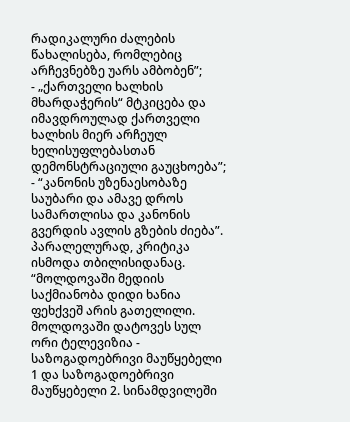რადიკალური ძალების წახალისება, რომლებიც არჩევნებზე უარს ამბობენ”;
- „ქართველი ხალხის მხარდაჭერის“ მტკიცება და იმავდროულად ქართველი ხალხის მიერ არჩეულ ხელისუფლებასთან დემონსტრაციული გაუცხოება”;
- “კანონის უზენაესობაზე საუბარი და ამავე დროს სამართლისა და კანონის გვერდის ავლის გზების ძიება”.
პარალელურად, კრიტიკა ისმოდა თბილისიდანაც.
“მოლდოვაში მედიის საქმიანობა დიდი ხანია ფეხქვეშ არის გათელილი. მოლდოვაში დატოვეს სულ ორი ტელევიზია - საზოგადოებრივი მაუწყებელი 1 და საზოგადოებრივი მაუწყებელი 2. სინამდვილეში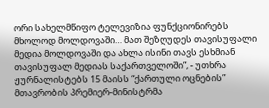ორი სახელმწიფო ტელევიზია ფუნქციონირებს მხოლოდ მოლდოვაში… მათ შეზღუდეს თავისუფალი მედია მოლდოვაში და ახლა ისინი თავს ესხმიან თავისუფალ მედიას საქართველოში”, - უთხრა ჟურნალისტებს 15 მაისს “ქართული ოცნების” მთავრობის პრემიერ-მინისტრმა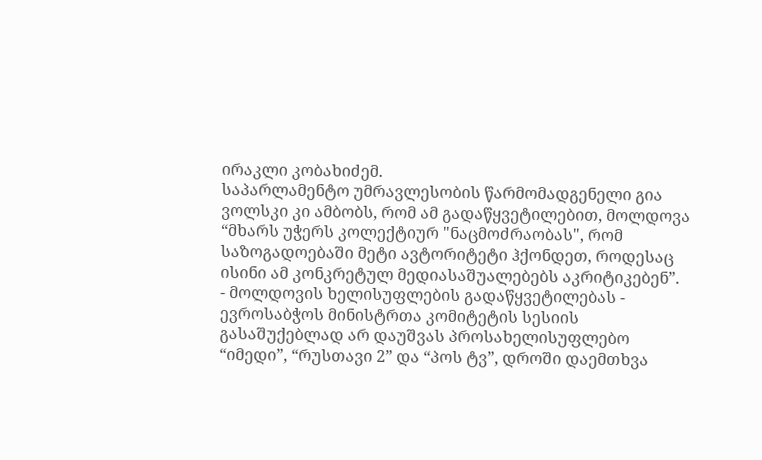ირაკლი კობახიძემ.
საპარლამენტო უმრავლესობის წარმომადგენელი გია ვოლსკი კი ამბობს, რომ ამ გადაწყვეტილებით, მოლდოვა “მხარს უჭერს კოლექტიურ "ნაცმოძრაობას", რომ საზოგადოებაში მეტი ავტორიტეტი ჰქონდეთ, როდესაც ისინი ამ კონკრეტულ მედიასაშუალებებს აკრიტიკებენ”.
- მოლდოვის ხელისუფლების გადაწყვეტილებას - ევროსაბჭოს მინისტრთა კომიტეტის სესიის გასაშუქებლად არ დაუშვას პროსახელისუფლებო “იმედი”, “რუსთავი 2” და “პოს ტვ”, დროში დაემთხვა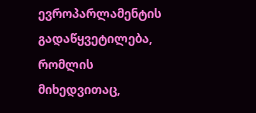ევროპარლამენტის გადაწყვეტილება, რომლის მიხედვითაც,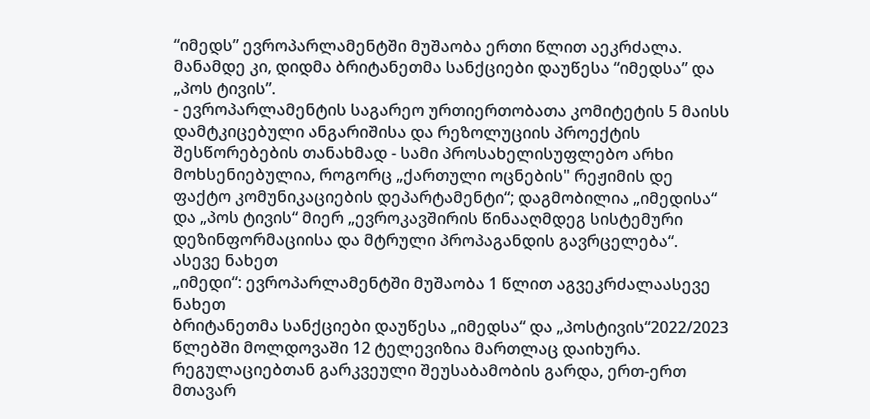“იმედს” ევროპარლამენტში მუშაობა ერთი წლით აეკრძალა. მანამდე კი, დიდმა ბრიტანეთმა სანქციები დაუწესა “იმედსა” და „პოს ტივის”.
- ევროპარლამენტის საგარეო ურთიერთობათა კომიტეტის 5 მაისს დამტკიცებული ანგარიშისა და რეზოლუციის პროექტის შესწორებების თანახმად - სამი პროსახელისუფლებო არხი მოხსენიებულია, როგორც „ქართული ოცნების" რეჟიმის დე ფაქტო კომუნიკაციების დეპარტამენტი“; დაგმობილია „იმედისა“ და „პოს ტივის“ მიერ „ევროკავშირის წინააღმდეგ სისტემური დეზინფორმაციისა და მტრული პროპაგანდის გავრცელება“.
ასევე ნახეთ
„იმედი“: ევროპარლამენტში მუშაობა 1 წლით აგვეკრძალაასევე ნახეთ
ბრიტანეთმა სანქციები დაუწესა „იმედსა“ და „პოსტივის“2022/2023 წლებში მოლდოვაში 12 ტელევიზია მართლაც დაიხურა. რეგულაციებთან გარკვეული შეუსაბამობის გარდა, ერთ-ერთ მთავარ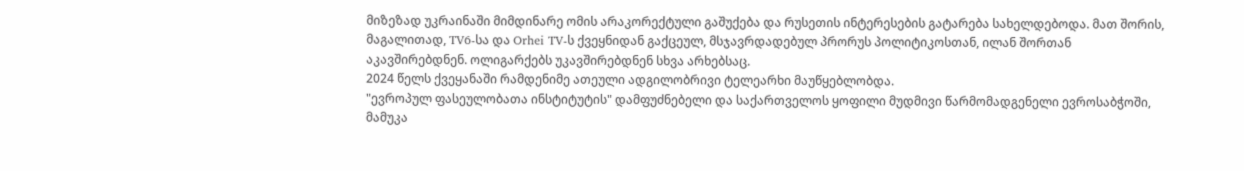მიზეზად უკრაინაში მიმდინარე ომის არაკორექტული გაშუქება და რუსეთის ინტერესების გატარება სახელდებოდა. მათ შორის, მაგალითად, TV6-სა და Orhei TV-ს ქვეყნიდან გაქცეულ, მსჯავრდადებულ პრორუს პოლიტიკოსთან, ილან შორთან აკავშირებდნენ. ოლიგარქებს უკავშირებდნენ სხვა არხებსაც.
2024 წელს ქვეყანაში რამდენიმე ათეული ადგილობრივი ტელეარხი მაუწყებლობდა.
"ევროპულ ფასეულობათა ინსტიტუტის" დამფუძნებელი და საქართველოს ყოფილი მუდმივი წარმომადგენელი ევროსაბჭოში, მამუკა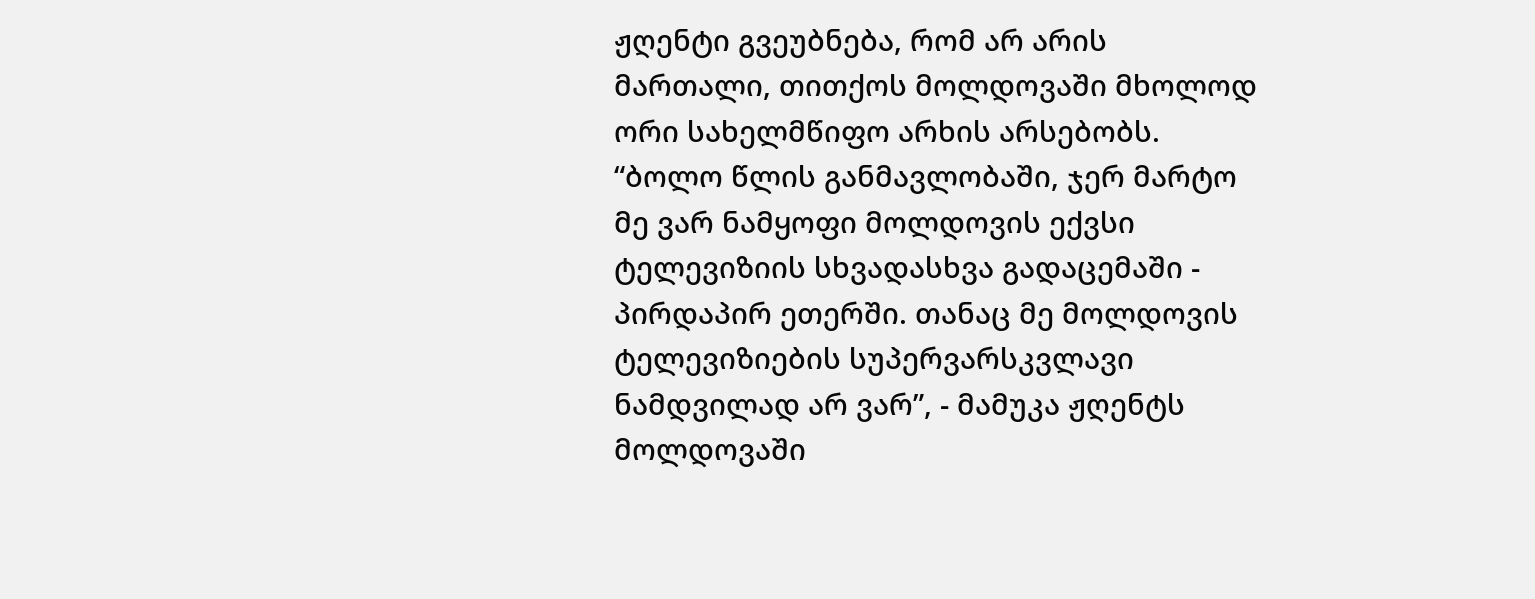ჟღენტი გვეუბნება, რომ არ არის მართალი, თითქოს მოლდოვაში მხოლოდ ორი სახელმწიფო არხის არსებობს.
“ბოლო წლის განმავლობაში, ჯერ მარტო მე ვარ ნამყოფი მოლდოვის ექვსი ტელევიზიის სხვადასხვა გადაცემაში - პირდაპირ ეთერში. თანაც მე მოლდოვის ტელევიზიების სუპერვარსკვლავი ნამდვილად არ ვარ”, - მამუკა ჟღენტს მოლდოვაში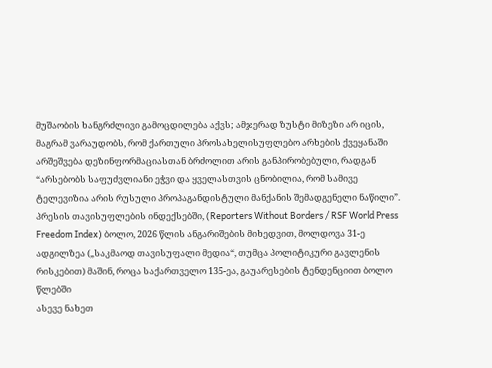მუშაობის ხანგრძლივი გამოცდილება აქვს; ამჯერად ზუსტი მიზეზი არ იცის, მაგრამ ვარაუდობს, რომ ქართული პროსახელისუფლებო არხების ქვეყანაში არშეშვება დეზინფორმაციასთან ბრძოლით არის განპირობებული, რადგან “არსებობს საფუძვლიანი ეჭვი და ყველასთვის ცნობილია, რომ სამივე ტელევიზია არის რუსული პროპაგანდისტული მანქანის შემადგენელი ნაწილი”.
პრესის თავისუფლების ინდექსებში, (Reporters Without Borders / RSF World Press Freedom Index) ბოლო, 2026 წლის ანგარიშების მიხედვით, მოლდოვა 31-ე ადგილზეა („საკმაოდ თავისუფალი მედია“, თუმცა პოლიტიკური გავლენის რისკებით) მაშინ, როცა საქართველო 135-ეა, გაუარესების ტენდენციით ბოლო წლებში
ასევე ნახეთ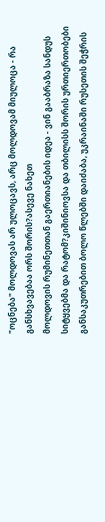"ოცნება" მოლდოვას არ ულოცავს, არც მოლდოვამ მიულოცა - რა განსხვავებაა ორს შორის?ასევე ნახეთ
მოლდოვის რუმინეთთან გაერთიანების იდეა - ვინ გააბრაზა სანდუს სიტყვებმა და რატომ?კიშინიოვსა და თბილისს შორის ურთიერთობები განსაკუთრებით ბოლო წლებში დაიძაბა, უკრაინაში რუსეთის შეჭრის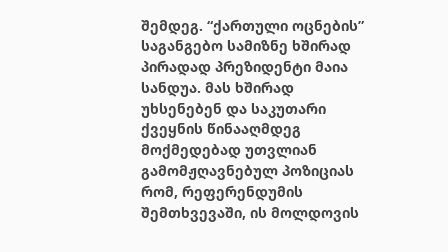შემდეგ. “ქართული ოცნების” საგანგებო სამიზნე ხშირად პირადად პრეზიდენტი მაია სანდუა. მას ხშირად უხსენებენ და საკუთარი ქვეყნის წინააღმდეგ მოქმედებად უთვლიან გამომჟღავნებულ პოზიციას რომ, რეფერენდუმის შემთხვევაში, ის მოლდოვის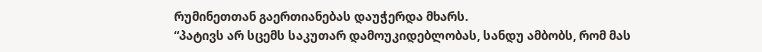რუმინეთთან გაერთიანებას დაუჭერდა მხარს.
“პატივს არ სცემს საკუთარ დამოუკიდებლობას, სანდუ ამბობს, რომ მას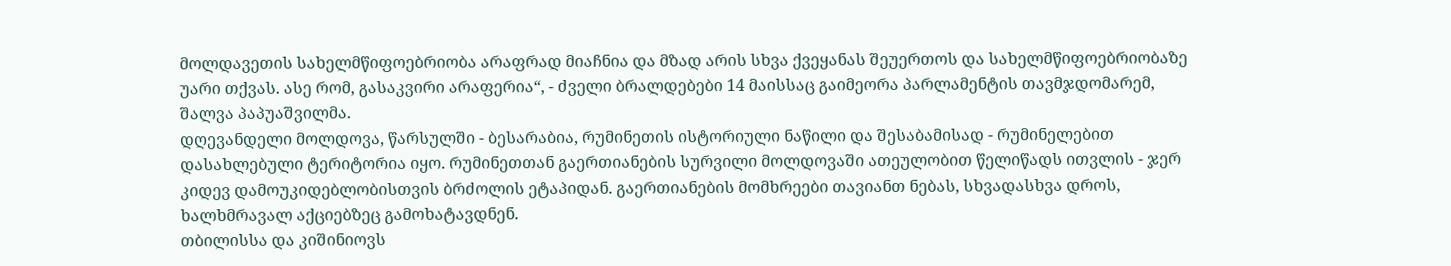მოლდავეთის სახელმწიფოებრიობა არაფრად მიაჩნია და მზად არის სხვა ქვეყანას შეუერთოს და სახელმწიფოებრიობაზე უარი თქვას. ასე რომ, გასაკვირი არაფერია“, - ძველი ბრალდებები 14 მაისსაც გაიმეორა პარლამენტის თავმჯდომარემ, შალვა პაპუაშვილმა.
დღევანდელი მოლდოვა, წარსულში - ბესარაბია, რუმინეთის ისტორიული ნაწილი და შესაბამისად - რუმინელებით დასახლებული ტერიტორია იყო. რუმინეთთან გაერთიანების სურვილი მოლდოვაში ათეულობით წელიწადს ითვლის - ჯერ კიდევ დამოუკიდებლობისთვის ბრძოლის ეტაპიდან. გაერთიანების მომხრეები თავიანთ ნებას, სხვადასხვა დროს, ხალხმრავალ აქციებზეც გამოხატავდნენ.
თბილისსა და კიშინიოვს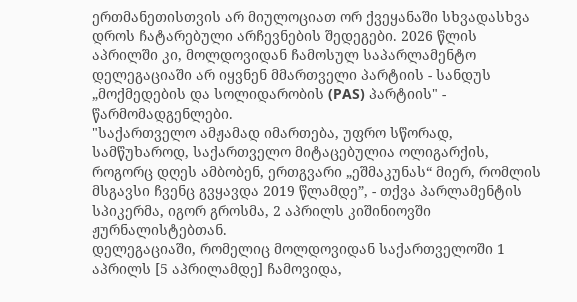ერთმანეთისთვის არ მიულოციათ ორ ქვეყანაში სხვადასხვა დროს ჩატარებული არჩევნების შედეგები. 2026 წლის აპრილში კი, მოლდოვიდან ჩამოსულ საპარლამენტო დელეგაციაში არ იყვნენ მმართველი პარტიის - სანდუს „მოქმედების და სოლიდარობის (PAS) პარტიის" - წარმომადგენლები.
"საქართველო ამჟამად იმართება, უფრო სწორად, სამწუხაროდ, საქართველო მიტაცებულია ოლიგარქის, როგორც დღეს ამბობენ, ერთგვარი „ეშმაკუნას“ მიერ, რომლის მსგავსი ჩვენც გვყავდა 2019 წლამდე”, - თქვა პარლამენტის სპიკერმა, იგორ გროსმა, 2 აპრილს კიშინიოვში ჟურნალისტებთან.
დელეგაციაში, რომელიც მოლდოვიდან საქართველოში 1 აპრილს [5 აპრილამდე] ჩამოვიდა,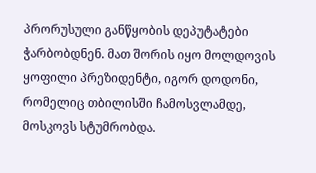პრორუსული განწყობის დეპუტატები ჭარბობდნენ. მათ შორის იყო მოლდოვის ყოფილი პრეზიდენტი, იგორ დოდონი, რომელიც თბილისში ჩამოსვლამდე, მოსკოვს სტუმრობდა.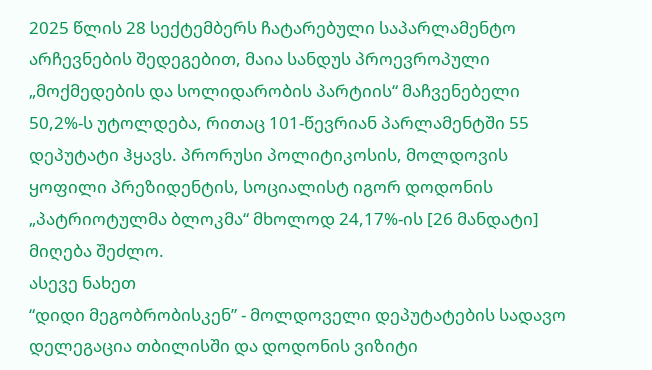2025 წლის 28 სექტემბერს ჩატარებული საპარლამენტო არჩევნების შედეგებით, მაია სანდუს პროევროპული „მოქმედების და სოლიდარობის პარტიის“ მაჩვენებელი 50,2%-ს უტოლდება, რითაც 101-წევრიან პარლამენტში 55 დეპუტატი ჰყავს. პრორუსი პოლიტიკოსის, მოლდოვის ყოფილი პრეზიდენტის, სოციალისტ იგორ დოდონის „პატრიოტულმა ბლოკმა“ მხოლოდ 24,17%-ის [26 მანდატი] მიღება შეძლო.
ასევე ნახეთ
“დიდი მეგობრობისკენ” - მოლდოველი დეპუტატების სადავო დელეგაცია თბილისში და დოდონის ვიზიტი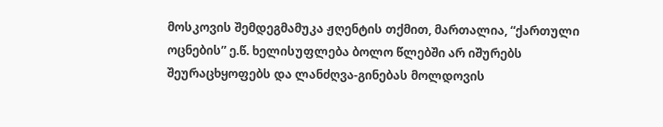მოსკოვის შემდეგმამუკა ჟღენტის თქმით, მართალია, “ქართული ოცნების” ე.წ. ხელისუფლება ბოლო წლებში არ იშურებს შეურაცხყოფებს და ლანძღვა-გინებას მოლდოვის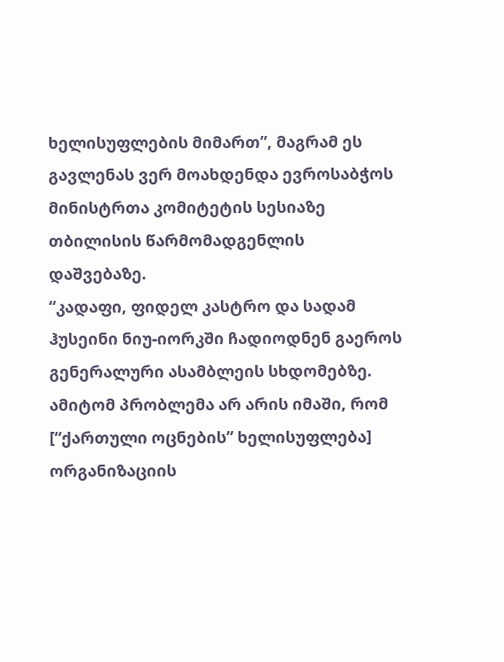ხელისუფლების მიმართ”, მაგრამ ეს გავლენას ვერ მოახდენდა ევროსაბჭოს მინისტრთა კომიტეტის სესიაზე თბილისის წარმომადგენლის დაშვებაზე.
“კადაფი, ფიდელ კასტრო და სადამ ჰუსეინი ნიუ-იორკში ჩადიოდნენ გაეროს გენერალური ასამბლეის სხდომებზე. ამიტომ პრობლემა არ არის იმაში, რომ [“ქართული ოცნების” ხელისუფლება] ორგანიზაციის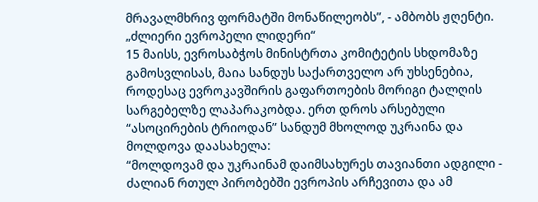მრავალმხრივ ფორმატში მონაწილეობს”, - ამბობს ჟღენტი.
„ძლიერი ევროპელი ლიდერი“
15 მაისს, ევროსაბჭოს მინისტრთა კომიტეტის სხდომაზე გამოსვლისას, მაია სანდუს საქართველო არ უხსენებია, როდესაც ევროკავშირის გაფართოების მორიგი ტალღის სარგებელზე ლაპარაკობდა. ერთ დროს არსებული “ასოცირების ტრიოდან” სანდუმ მხოლოდ უკრაინა და მოლდოვა დაასახელა:
“მოლდოვამ და უკრაინამ დაიმსახურეს თავიანთი ადგილი - ძალიან რთულ პირობებში ევროპის არჩევითა და ამ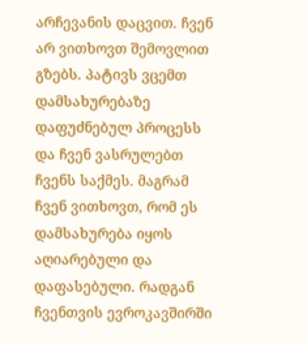არჩევანის დაცვით. ჩვენ არ ვითხოვთ შემოვლით გზებს. პატივს ვცემთ დამსახურებაზე დაფუძნებულ პროცესს და ჩვენ ვასრულებთ ჩვენს საქმეს. მაგრამ ჩვენ ვითხოვთ, რომ ეს დამსახურება იყოს აღიარებული და დაფასებული. რადგან ჩვენთვის ევროკავშირში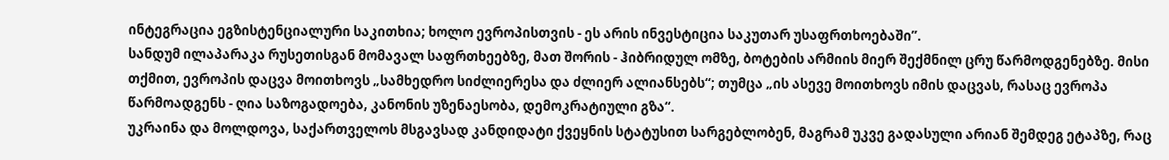ინტეგრაცია ეგზისტენციალური საკითხია; ხოლო ევროპისთვის - ეს არის ინვესტიცია საკუთარ უსაფრთხოებაში”.
სანდუმ ილაპარაკა რუსეთისგან მომავალ საფრთხეებზე, მათ შორის - ჰიბრიდულ ომზე, ბოტების არმიის მიერ შექმნილ ცრუ წარმოდგენებზე. მისი თქმით, ევროპის დაცვა მოითხოვს „სამხედრო სიძლიერესა და ძლიერ ალიანსებს“; თუმცა „ის ასევე მოითხოვს იმის დაცვას, რასაც ევროპა წარმოადგენს - ღია საზოგადოება, კანონის უზენაესობა, დემოკრატიული გზა“.
უკრაინა და მოლდოვა, საქართველოს მსგავსად კანდიდატი ქვეყნის სტატუსით სარგებლობენ, მაგრამ უკვე გადასული არიან შემდეგ ეტაპზე, რაც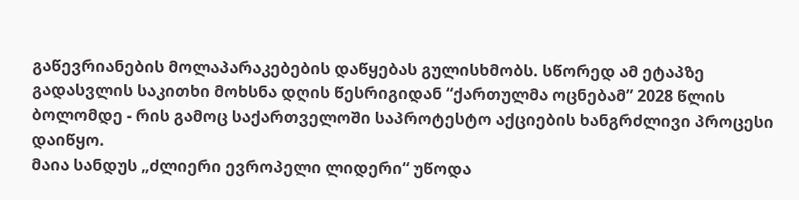გაწევრიანების მოლაპარაკებების დაწყებას გულისხმობს. სწორედ ამ ეტაპზე გადასვლის საკითხი მოხსნა დღის წესრიგიდან “ქართულმა ოცნებამ” 2028 წლის ბოლომდე - რის გამოც საქართველოში საპროტესტო აქციების ხანგრძლივი პროცესი დაიწყო.
მაია სანდუს „ძლიერი ევროპელი ლიდერი“ უწოდა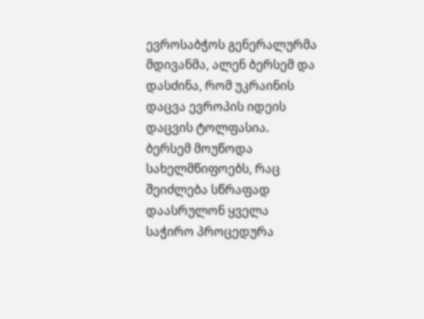ევროსაბჭოს გენერალურმა მდივანმა, ალენ ბერსემ და დასძინა, რომ უკრაინის დაცვა ევროპის იდეის დაცვის ტოლფასია.
ბერსემ მოუწოდა სახელმწიფოებს, რაც შეიძლება სწრაფად დაასრულონ ყველა საჭირო პროცედურა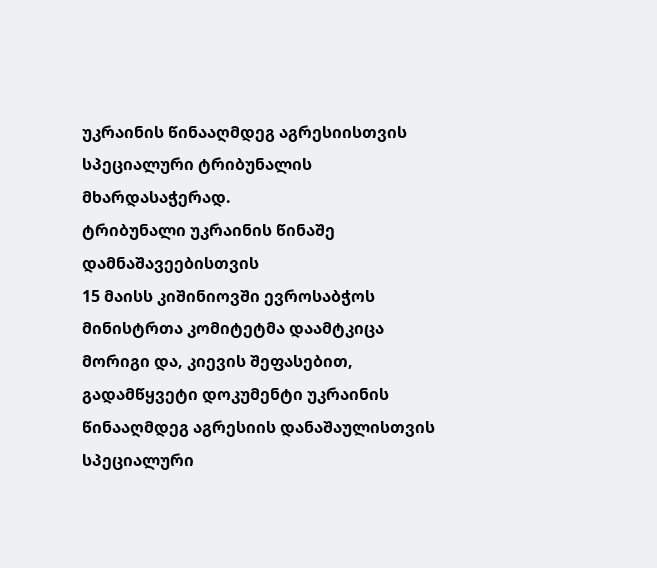უკრაინის წინააღმდეგ აგრესიისთვის სპეციალური ტრიბუნალის მხარდასაჭერად.
ტრიბუნალი უკრაინის წინაშე დამნაშავეებისთვის
15 მაისს კიშინიოვში ევროსაბჭოს მინისტრთა კომიტეტმა დაამტკიცა მორიგი და, კიევის შეფასებით, გადამწყვეტი დოკუმენტი უკრაინის წინააღმდეგ აგრესიის დანაშაულისთვის სპეციალური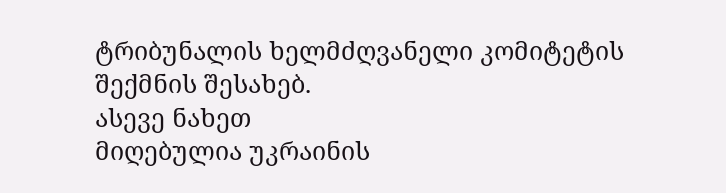ტრიბუნალის ხელმძღვანელი კომიტეტის შექმნის შესახებ.
ასევე ნახეთ
მიღებულია უკრაინის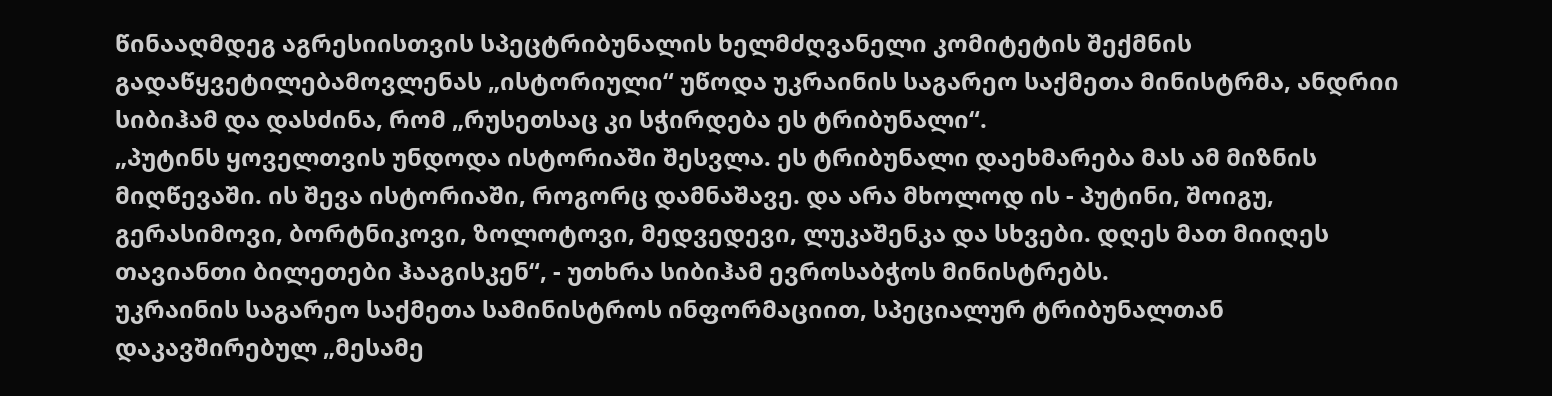წინააღმდეგ აგრესიისთვის სპეცტრიბუნალის ხელმძღვანელი კომიტეტის შექმნის გადაწყვეტილებამოვლენას „ისტორიული“ უწოდა უკრაინის საგარეო საქმეთა მინისტრმა, ანდრიი სიბიჰამ და დასძინა, რომ „რუსეთსაც კი სჭირდება ეს ტრიბუნალი“.
„პუტინს ყოველთვის უნდოდა ისტორიაში შესვლა. ეს ტრიბუნალი დაეხმარება მას ამ მიზნის მიღწევაში. ის შევა ისტორიაში, როგორც დამნაშავე. და არა მხოლოდ ის - პუტინი, შოიგუ, გერასიმოვი, ბორტნიკოვი, ზოლოტოვი, მედვედევი, ლუკაშენკა და სხვები. დღეს მათ მიიღეს თავიანთი ბილეთები ჰააგისკენ“, - უთხრა სიბიჰამ ევროსაბჭოს მინისტრებს.
უკრაინის საგარეო საქმეთა სამინისტროს ინფორმაციით, სპეციალურ ტრიბუნალთან დაკავშირებულ „მესამე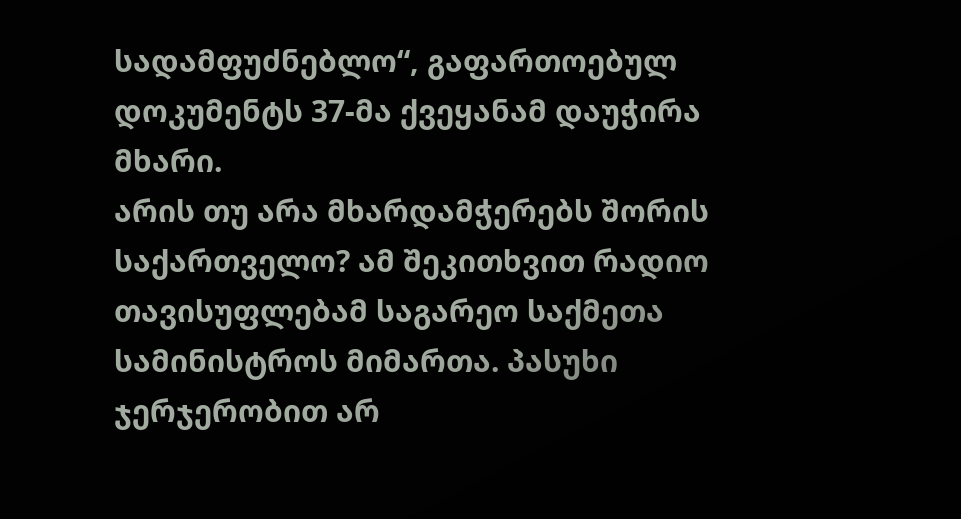სადამფუძნებლო“, გაფართოებულ დოკუმენტს 37-მა ქვეყანამ დაუჭირა მხარი.
არის თუ არა მხარდამჭერებს შორის საქართველო? ამ შეკითხვით რადიო თავისუფლებამ საგარეო საქმეთა სამინისტროს მიმართა. პასუხი ჯერჯერობით არ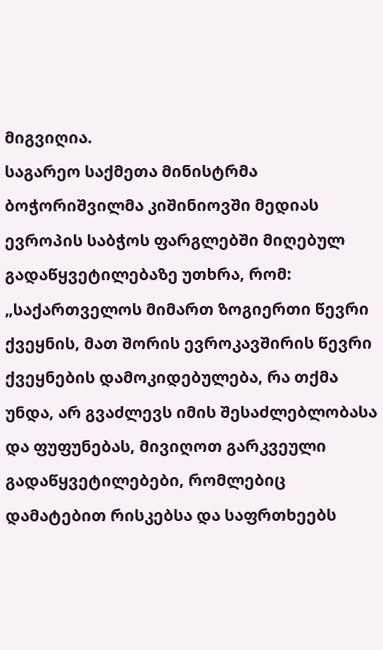მიგვიღია.
საგარეო საქმეთა მინისტრმა ბოჭორიშვილმა კიშინიოვში მედიას ევროპის საბჭოს ფარგლებში მიღებულ გადაწყვეტილებაზე უთხრა, რომ: „საქართველოს მიმართ ზოგიერთი წევრი ქვეყნის, მათ შორის ევროკავშირის წევრი ქვეყნების დამოკიდებულება, რა თქმა უნდა, არ გვაძლევს იმის შესაძლებლობასა და ფუფუნებას, მივიღოთ გარკვეული გადაწყვეტილებები, რომლებიც დამატებით რისკებსა და საფრთხეებს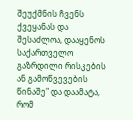შეუქმნის ჩვენს ქვეყანას და შესაძლოა, დააყენოს საქართველო გაზრდილი რისკების ან გამოწვევების წინაშე" და დაამატა, რომ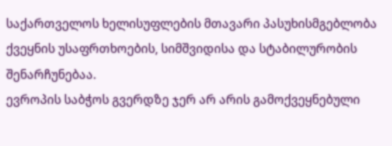საქართველოს ხელისუფლების მთავარი პასუხისმგებლობა ქვეყნის უსაფრთხოების, სიმშვიდისა და სტაბილურობის შენარჩუნებაა.
ევროპის საბჭოს გვერდზე ჯერ არ არის გამოქვეყნებული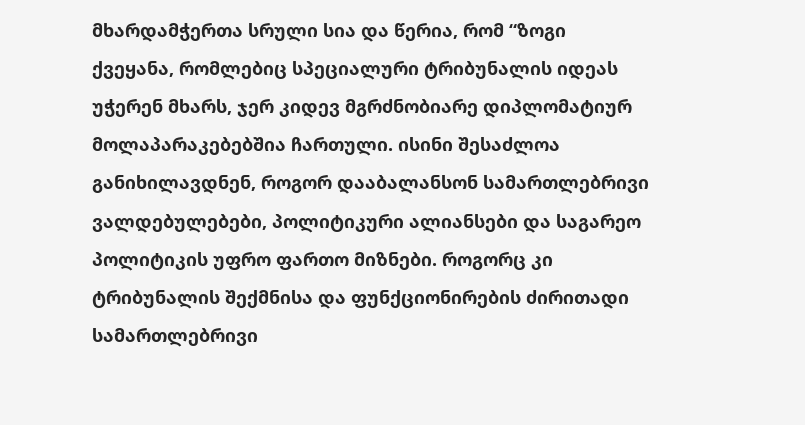მხარდამჭერთა სრული სია და წერია, რომ “ზოგი ქვეყანა, რომლებიც სპეციალური ტრიბუნალის იდეას უჭერენ მხარს, ჯერ კიდევ მგრძნობიარე დიპლომატიურ მოლაპარაკებებშია ჩართული. ისინი შესაძლოა განიხილავდნენ, როგორ დააბალანსონ სამართლებრივი ვალდებულებები, პოლიტიკური ალიანსები და საგარეო პოლიტიკის უფრო ფართო მიზნები. როგორც კი ტრიბუნალის შექმნისა და ფუნქციონირების ძირითადი სამართლებრივი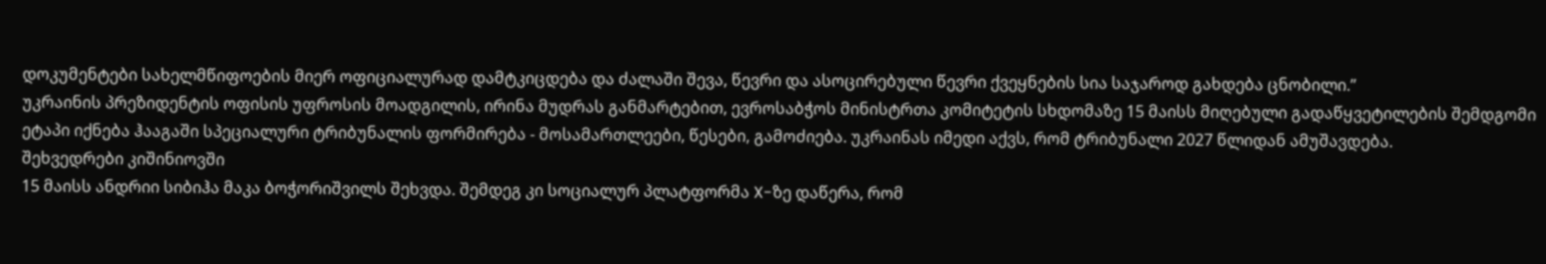დოკუმენტები სახელმწიფოების მიერ ოფიციალურად დამტკიცდება და ძალაში შევა, წევრი და ასოცირებული წევრი ქვეყნების სია საჯაროდ გახდება ცნობილი.”
უკრაინის პრეზიდენტის ოფისის უფროსის მოადგილის, ირინა მუდრას განმარტებით, ევროსაბჭოს მინისტრთა კომიტეტის სხდომაზე 15 მაისს მიღებული გადაწყვეტილების შემდგომი ეტაპი იქნება ჰააგაში სპეციალური ტრიბუნალის ფორმირება - მოსამართლეები, წესები, გამოძიება. უკრაინას იმედი აქვს, რომ ტრიბუნალი 2027 წლიდან ამუშავდება.
შეხვედრები კიშინიოვში
15 მაისს ანდრიი სიბიჰა მაკა ბოჭორიშვილს შეხვდა. შემდეგ კი სოციალურ პლატფორმა X-ზე დაწერა, რომ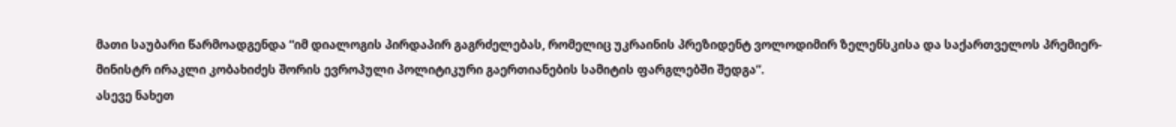მათი საუბარი წარმოადგენდა “იმ დიალოგის პირდაპირ გაგრძელებას, რომელიც უკრაინის პრეზიდენტ ვოლოდიმირ ზელენსკისა და საქართველოს პრემიერ-მინისტრ ირაკლი კობახიძეს შორის ევროპული პოლიტიკური გაერთიანების სამიტის ფარგლებში შედგა”.
ასევე ნახეთ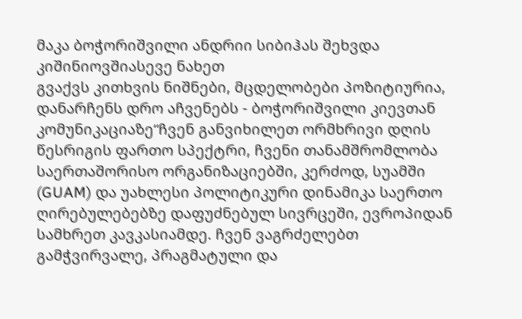მაკა ბოჭორიშვილი ანდრიი სიბიჰას შეხვდა კიშინიოვშიასევე ნახეთ
გვაქვს კითხვის ნიშნები, მცდელობები პოზიტიურია, დანარჩენს დრო აჩვენებს - ბოჭორიშვილი კიევთან კომუნიკაციაზე“ჩვენ განვიხილეთ ორმხრივი დღის წესრიგის ფართო სპექტრი, ჩვენი თანამშრომლობა საერთაშორისო ორგანიზაციებში, კერძოდ, სუამში (GUAM) და უახლესი პოლიტიკური დინამიკა საერთო ღირებულებებზე დაფუძნებულ სივრცეში, ევროპიდან სამხრეთ კავკასიამდე. ჩვენ ვაგრძელებთ გამჭვირვალე, პრაგმატული და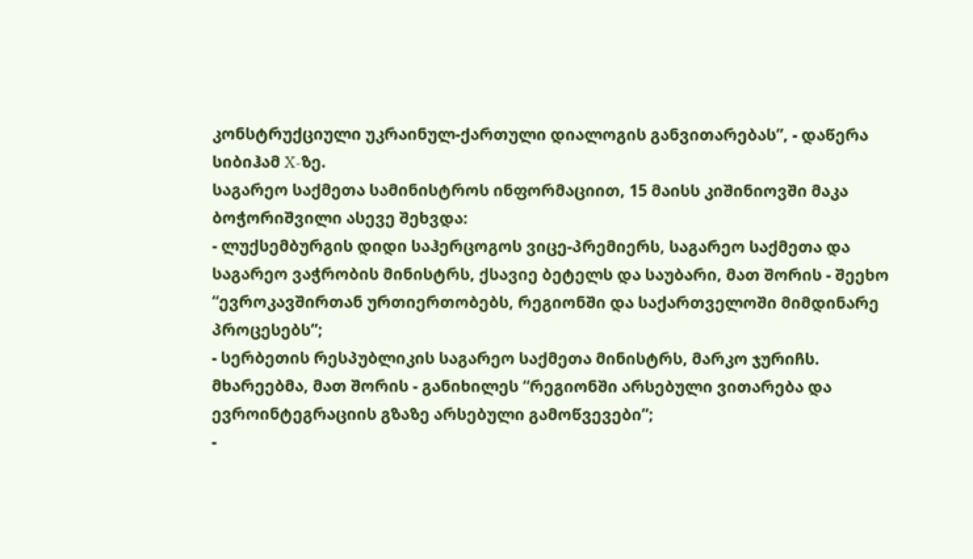კონსტრუქციული უკრაინულ-ქართული დიალოგის განვითარებას”, - დაწერა სიბიჰამ X-ზე.
საგარეო საქმეთა სამინისტროს ინფორმაციით, 15 მაისს კიშინიოვში მაკა ბოჭორიშვილი ასევე შეხვდა:
- ლუქსემბურგის დიდი საჰერცოგოს ვიცე-პრემიერს, საგარეო საქმეთა და საგარეო ვაჭრობის მინისტრს, ქსავიე ბეტელს და საუბარი, მათ შორის - შეეხო “ევროკავშირთან ურთიერთობებს, რეგიონში და საქართველოში მიმდინარე პროცესებს”;
- სერბეთის რესპუბლიკის საგარეო საქმეთა მინისტრს, მარკო ჯურიჩს. მხარეებმა, მათ შორის - განიხილეს “რეგიონში არსებული ვითარება და ევროინტეგრაციის გზაზე არსებული გამოწვევები”;
-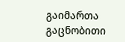გაიმართა გაცნობითი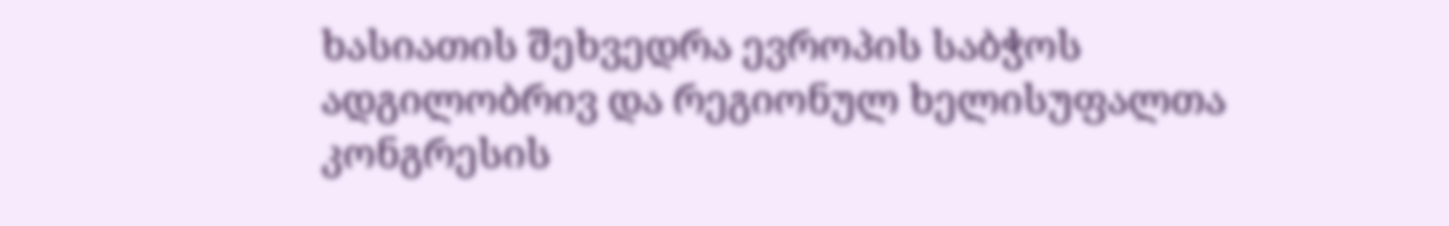ხასიათის შეხვედრა ევროპის საბჭოს ადგილობრივ და რეგიონულ ხელისუფალთა კონგრესის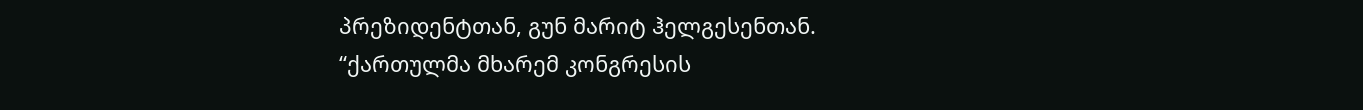პრეზიდენტთან, გუნ მარიტ ჰელგესენთან.
“ქართულმა მხარემ კონგრესის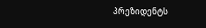პრეზიდენტს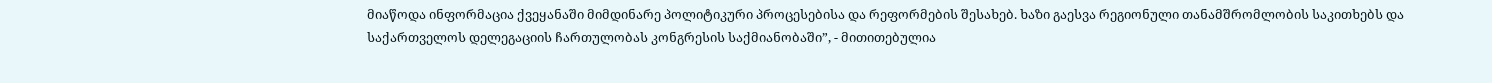მიაწოდა ინფორმაცია ქვეყანაში მიმდინარე პოლიტიკური პროცესებისა და რეფორმების შესახებ. ხაზი გაესვა რეგიონული თანამშრომლობის საკითხებს და საქართველოს დელეგაციის ჩართულობას კონგრესის საქმიანობაში”, - მითითებულია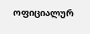ოფიციალურ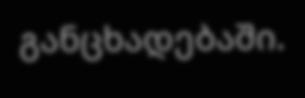განცხადებაში.